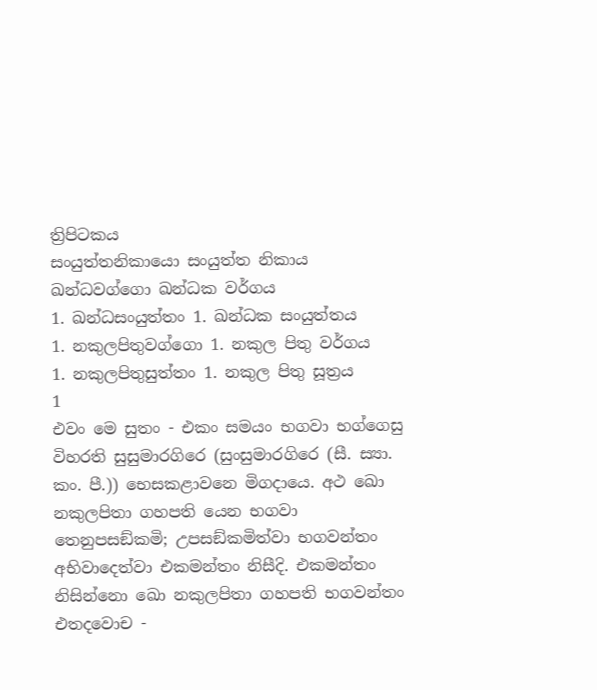ත්‍රිපිටකය
සංයුත්තනිකායො සංයුත්ත නිකාය
ඛන්ධවග්ගො ඛන්ධක වර්ගය
1. ඛන්ධසංයුත්තං 1. ඛන්ධක සංයුත්තය
1. නකුලපිතුවග්ගො 1. නකුල පිතු වර්ගය
1. නකුලපිතුසුත්තං 1. නකුල පිතු සූත්‍රය
1
එවං මෙ සුතං - එකං සමයං භගවා භග්ගෙසු විහරති සුසුමාරගිරෙ (සුංසුමාරගිරෙ (සී. ස්‍යා. කං. පී.)) භෙසකළාවනෙ මිගදායෙ. අථ ඛො නකුලපිතා ගහපති යෙන භගවා තෙනුපසඞ්කමි; උපසඞ්කමිත්වා භගවන්තං අභිවාදෙත්වා එකමන්තං නිසීදි. එකමන්තං නිසින්නො ඛො නකුලපිතා ගහපති භගවන්තං එතදවොච -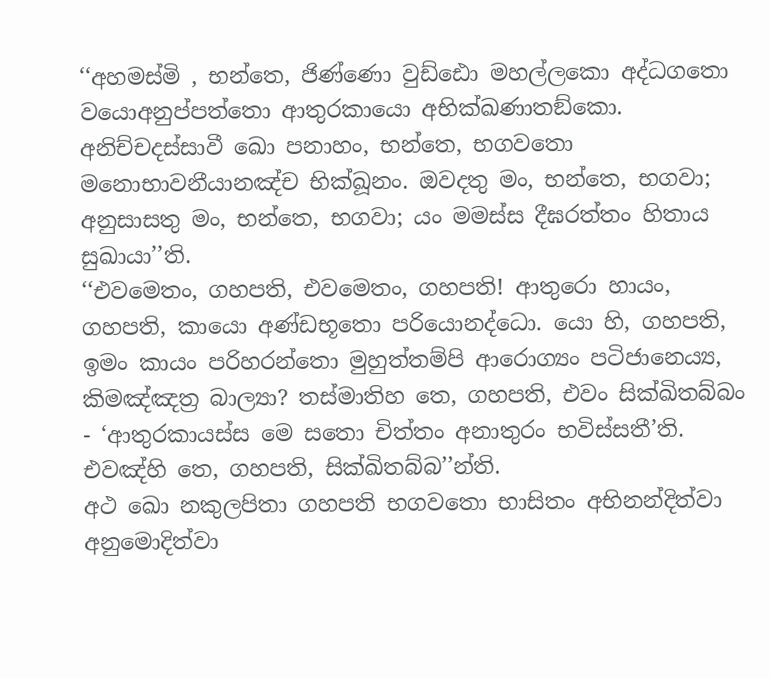‘‘අහමස්මි , භන්තෙ, ජිණ්ණො වුඩ්ඪො මහල්ලකො අද්ධගතො වයොඅනුප්පත්තො ආතුරකායො අභික්ඛණාතඞ්කො. අනිච්චදස්සාවී ඛො පනාහං, භන්තෙ, භගවතො මනොභාවනීයානඤ්ච භික්ඛූනං. ඔවදතු මං, භන්තෙ, භගවා; අනුසාසතු මං, භන්තෙ, භගවා; යං මමස්ස දීඝරත්තං හිතාය සුඛායා’’ති.
‘‘එවමෙතං, ගහපති, එවමෙතං, ගහපති! ආතුරො හායං, ගහපති, කායො අණ්ඩභූතො පරියොනද්ධො. යො හි, ගහපති, ඉමං කායං පරිහරන්තො මුහුත්තම්පි ආරොග්‍යං පටිජානෙය්‍ය, කිමඤ්ඤත්‍ර බාල්‍යා? තස්මාතිහ තෙ, ගහපති, එවං සික්ඛිතබ්බං - ‘ආතුරකායස්ස මෙ සතො චිත්තං අනාතුරං භවිස්සතී’ති. එවඤ්හි තෙ, ගහපති, සික්ඛිතබ්බ’’න්ති.
අථ ඛො නකුලපිතා ගහපති භගවතො භාසිතං අභිනන්දිත්වා අනුමොදිත්වා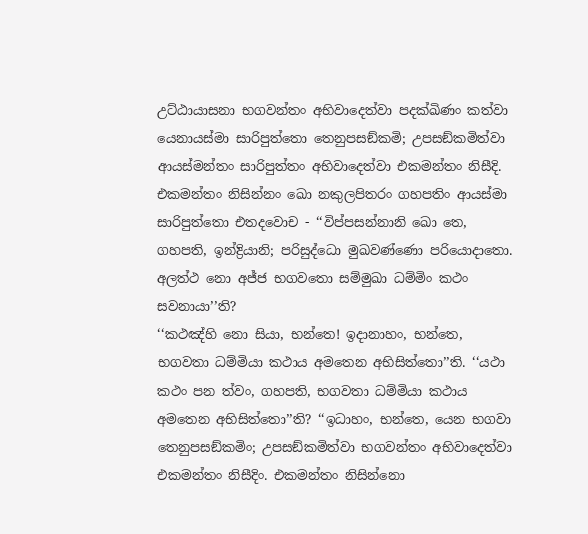උට්ඨායාසනා භගවන්තං අභිවාදෙත්වා පදක්ඛිණං කත්වා යෙනායස්මා සාරිපුත්තො තෙනුපසඞ්කමි; උපසඞ්කමිත්වා ආයස්මන්තං සාරිපුත්තං අභිවාදෙත්වා එකමන්තං නිසීදි. එකමන්තං නිසින්නං ඛො නකුලපිතරං ගහපතිං ආයස්මා සාරිපුත්තො එතදවොච - ‘‘විප්පසන්නානි ඛො තෙ, ගහපති, ඉන්ද්‍රියානි; පරිසුද්ධො මුඛවණ්ණො පරියොදාතො. අලත්ථ නො අජ්ජ භගවතො සම්මුඛා ධම්මිං කථං සවනායා’’ති?
‘‘කථඤ්හි නො සියා, භන්තෙ! ඉදානාහං, භන්තෙ, භගවතා ධම්මියා කථාය අමතෙන අභිසිත්තො’’ති. ‘‘යථා කථං පන ත්වං, ගහපති, භගවතා ධම්මියා කථාය අමතෙන අභිසිත්තො’’ති? ‘‘ඉධාහං, භන්තෙ, යෙන භගවා තෙනුපසඞ්කමිං; උපසඞ්කමිත්වා භගවන්තං අභිවාදෙත්වා එකමන්තං නිසීදිං. එකමන්තං නිසින්නො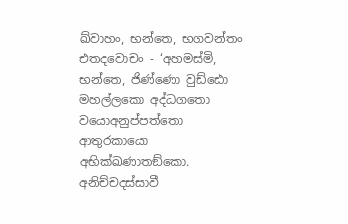ඛ්වාහං, භන්තෙ, භගවන්තං එතදවොචං - ‘අහමස්මි, භන්තෙ, ජිණ්ණො වුඩ්ඪො මහල්ලකො අද්ධගතො වයොඅනුප්පත්තො ආතුරකායො අභික්ඛණාතඞ්කො. අනිච්චදස්සාවී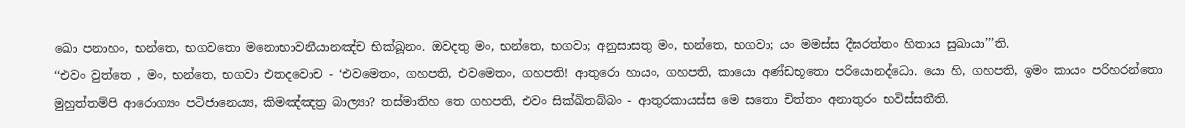ඛො පනාහං, භන්තෙ, භගවතො මනොභාවනීයානඤ්ච භික්ඛූනං. ඔවදතු මං, භන්තෙ, භගවා; අනුසාසතු මං, භන්තෙ, භගවා; යං මමස්ස දීඝරත්තං හිතාය සුඛායා’’’ති.
‘‘එවං වුත්තෙ , මං, භන්තෙ, භගවා එතදවොච - ‘එවමෙතං, ගහපති, එවමෙතං, ගහපති! ආතුරො හායං, ගහපති, කායො අණ්ඩභූතො පරියොනද්ධො. යො හි, ගහපති, ඉමං කායං පරිහරන්තො මුහුත්තම්පි ආරොග්‍යං පටිජානෙය්‍ය, කිමඤ්ඤත්‍ර බාල්‍යා? තස්මාතිහ තෙ ගහපති, එවං සික්ඛිතබ්බං - ආතුරකායස්ස මෙ සතො චිත්තං අනාතුරං භවිස්සතීති.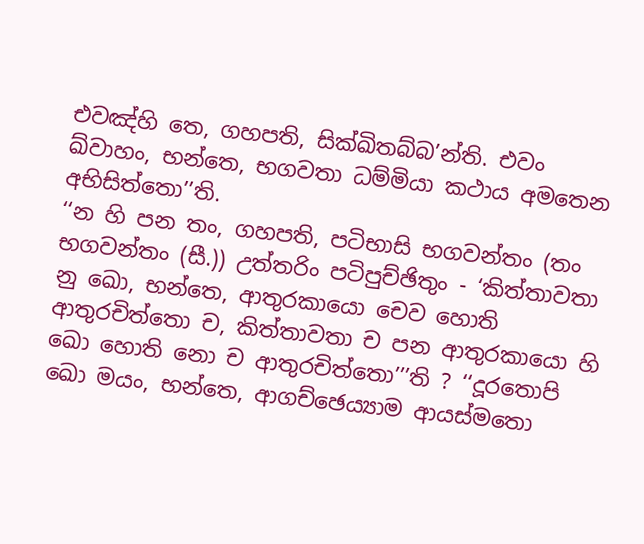එවඤ්හි තෙ, ගහපති, සික්ඛිතබ්බ’න්ති. එවං ඛ්වාහං, භන්තෙ, භගවතා ධම්මියා කථාය අමතෙන අභිසිත්තො’’ති.
‘‘න හි පන තං, ගහපති, පටිභාසි භගවන්තං (තං භගවන්තං (සී.)) උත්තරිං පටිපුච්ඡිතුං - ‘කිත්තාවතා නු ඛො, භන්තෙ, ආතුරකායො චෙව හොති ආතුරචිත්තො ච, කිත්තාවතා ච පන ආතුරකායො හි ඛො හොති නො ච ආතුරචිත්තො’’’ති ? ‘‘දූරතොපි ඛො මයං, භන්තෙ, ආගච්ඡෙය්‍යාම ආයස්මතො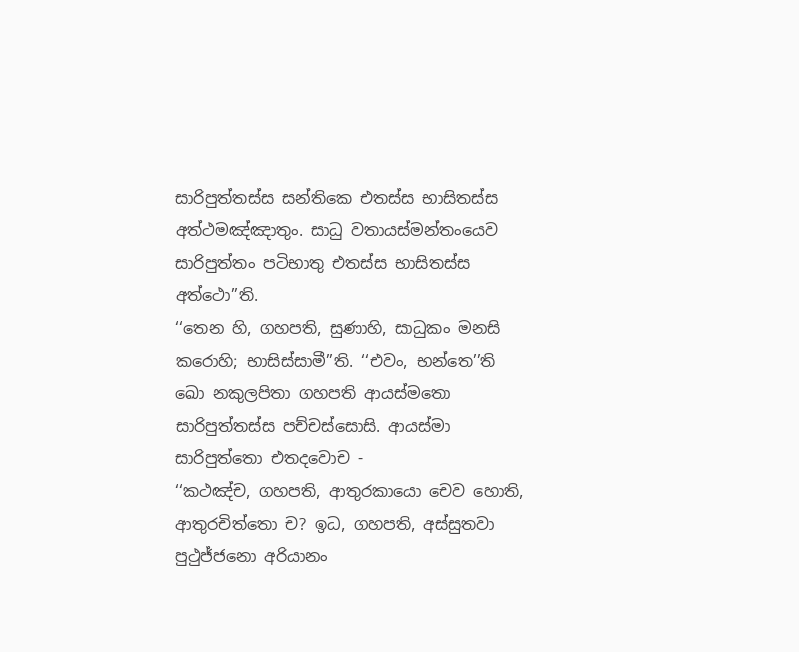සාරිපුත්තස්ස සන්තිකෙ එතස්ස භාසිතස්ස අත්ථමඤ්ඤාතුං. සාධු වතායස්මන්තංයෙව සාරිපුත්තං පටිභාතු එතස්ස භාසිතස්ස අත්ථො’’ති.
‘‘තෙන හි, ගහපති, සුණාහි, සාධුකං මනසි කරොහි; භාසිස්සාමී’’ති. ‘‘එවං, භන්තෙ’’ති ඛො නකුලපිතා ගහපති ආයස්මතො සාරිපුත්තස්ස පච්චස්සොසි. ආයස්මා සාරිපුත්තො එතදවොච -
‘‘කථඤ්ච, ගහපති, ආතුරකායො චෙව හොති, ආතුරචිත්තො ච? ඉධ, ගහපති, අස්සුතවා පුථුජ්ජනො අරියානං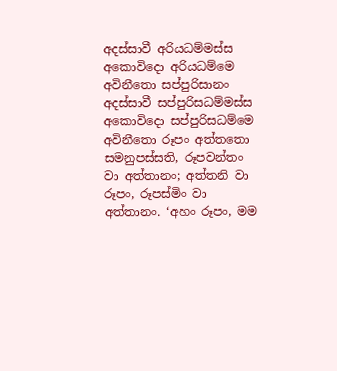අදස්සාවී අරියධම්මස්ස අකොවිදො අරියධම්මෙ අවිනීතො සප්පුරිසානං අදස්සාවී සප්පුරිසධම්මස්ස අකොවිදො සප්පුරිසධම්මෙ අවිනීතො රූපං අත්තතො සමනුපස්සති, රූපවන්තං වා අත්තානං; අත්තනි වා රූපං, රූපස්මිං වා අත්තානං. ‘අහං රූපං, මම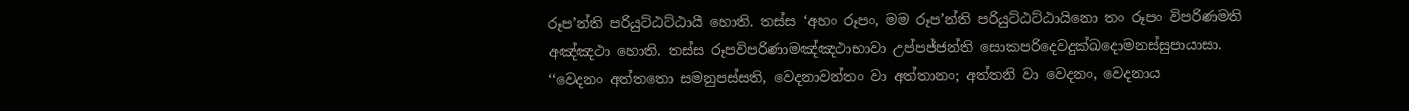රූප’න්ති පරියුට්ඨට්ඨායී හොති. තස්ස ‘අහං රූපං, මම රූප’න්ති පරියුට්ඨට්ඨායිනො තං රූපං විපරිණමති අඤ්ඤථා හොති. තස්ස රූපවිපරිණාමඤ්ඤථාභාවා උප්පජ්ජන්ති සොකපරිදෙවදුක්ඛදොමනස්සුපායාසා.
‘‘වෙදනං අත්තතො සමනුපස්සති, වෙදනාවන්තං වා අත්තානං; අත්තනි වා වෙදනං, වෙදනාය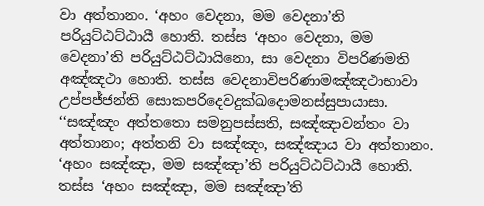වා අත්තානං. ‘අහං වෙදනා, මම වෙදනා’ති පරියුට්ඨට්ඨායී හොති. තස්ස ‘අහං වෙදනා, මම වෙදනා’ති පරියුට්ඨට්ඨායිනො, සා වෙදනා විපරිණමති අඤ්ඤථා හොති. තස්ස වෙදනාවිපරිණාමඤ්ඤථාභාවා උප්පජ්ජන්ති සොකපරිදෙවදුක්ඛදොමනස්සුපායාසා.
‘‘සඤ්ඤං අත්තතො සමනුපස්සති, සඤ්ඤාවන්තං වා අත්තානං; අත්තනි වා සඤ්ඤං, සඤ්ඤාය වා අත්තානං. ‘අහං සඤ්ඤා, මම සඤ්ඤා’ති පරියුට්ඨට්ඨායී හොති. තස්ස ‘අහං සඤ්ඤා, මම සඤ්ඤා’ති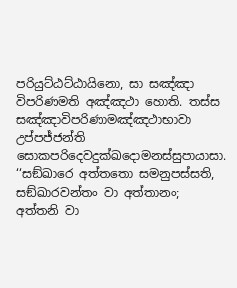පරියුට්ඨට්ඨායිනො, සා සඤ්ඤා විපරිණමති අඤ්ඤථා හොති. තස්ස සඤ්ඤාවිපරිණාමඤ්ඤථාභාවා උප්පජ්ජන්ති සොකපරිදෙවදුක්ඛදොමනස්සුපායාසා.
‘‘සඞ්ඛාරෙ අත්තතො සමනුපස්සති, සඞ්ඛාරවන්තං වා අත්තානං; අත්තනි වා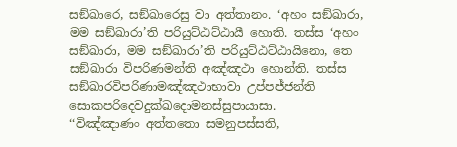සඞ්ඛාරෙ, සඞ්ඛාරෙසු වා අත්තානං. ‘අහං සඞ්ඛාරා, මම සඞ්ඛාරා’ති පරියුට්ඨට්ඨායී හොති. තස්ස ‘අහං සඞ්ඛාරා, මම සඞ්ඛාරා’ති පරියුට්ඨට්ඨායිනො, තෙ සඞ්ඛාරා විපරිණමන්ති අඤ්ඤථා හොන්ති. තස්ස සඞ්ඛාරවිපරිණාමඤ්ඤථාභාවා උප්පජ්ජන්ති සොකපරිදෙවදුක්ඛදොමනස්සුපායාසා.
‘‘විඤ්ඤාණං අත්තතො සමනුපස්සති,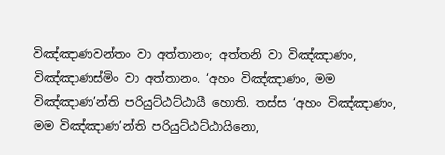විඤ්ඤාණවන්තං වා අත්තානං; අත්තනි වා විඤ්ඤාණං, විඤ්ඤාණස්මිං වා අත්තානං. ‘අහං විඤ්ඤාණං, මම විඤ්ඤාණ’න්ති පරියුට්ඨට්ඨායී හොති. තස්ස ‘අහං විඤ්ඤාණං, මම විඤ්ඤාණ’න්ති පරියුට්ඨට්ඨායිනො,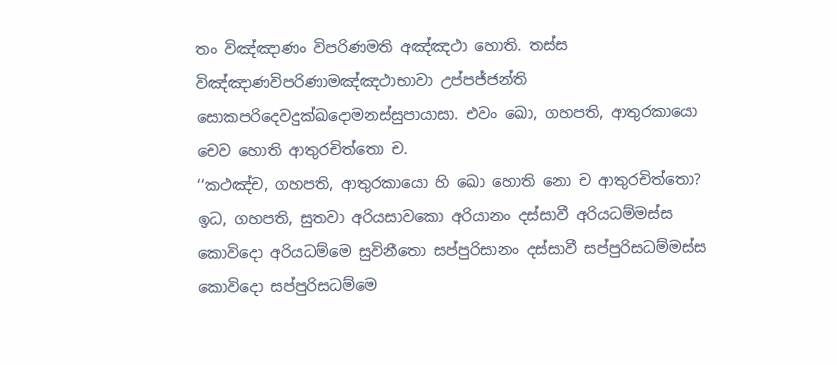තං විඤ්ඤාණං විපරිණමති අඤ්ඤථා හොති. තස්ස විඤ්ඤාණවිපරිණාමඤ්ඤථාභාවා උප්පජ්ජන්ති සොකපරිදෙවදුක්ඛදොමනස්සුපායාසා. එවං ඛො, ගහපති, ආතුරකායො චෙව හොති ආතුරචිත්තො ච.
‘‘කථඤ්ච, ගහපති, ආතුරකායො හි ඛො හොති නො ච ආතුරචිත්තො? ඉධ, ගහපති, සුතවා අරියසාවකො අරියානං දස්සාවී අරියධම්මස්ස කොවිදො අරියධම්මෙ සුවිනීතො සප්පුරිසානං දස්සාවී සප්පුරිසධම්මස්ස කොවිදො සප්පුරිසධම්මෙ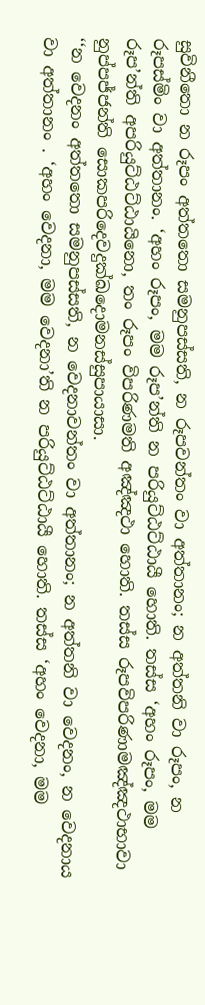සුවිනීතො න රූපං අත්තතො සමනුපස්සති, න රූපවන්තං වා අත්තානං; න අත්තනි වා රූපං, න රූපස්මිං වා අත්තානං. ‘අහං රූපං, මම රූප’න්ති න පරියුට්ඨට්ඨායී හොති. තස්ස ‘අහං රූපං, මම රූප’න්ති අපරියුට්ඨට්ඨායිනො, තං රූපං විපරිණමති අඤ්ඤථා හොති. තස්ස රූපවිපරිණාමඤ්ඤථාභාවා නුප්පජ්ජන්ති සොකපරිදෙවදුක්ඛදොමනස්සුපායාසා.
‘‘න වෙදනං අත්තතො සමනුපස්සති, න වෙදනාවන්තං වා අත්තානං; න අත්තනි වා වෙදනං, න වෙදනාය වා අත්තානං . ‘අහං වෙදනා, මම වෙදනා’ති න පරියුට්ඨට්ඨායී හොති. තස්ස ‘අහං වෙදනා, මම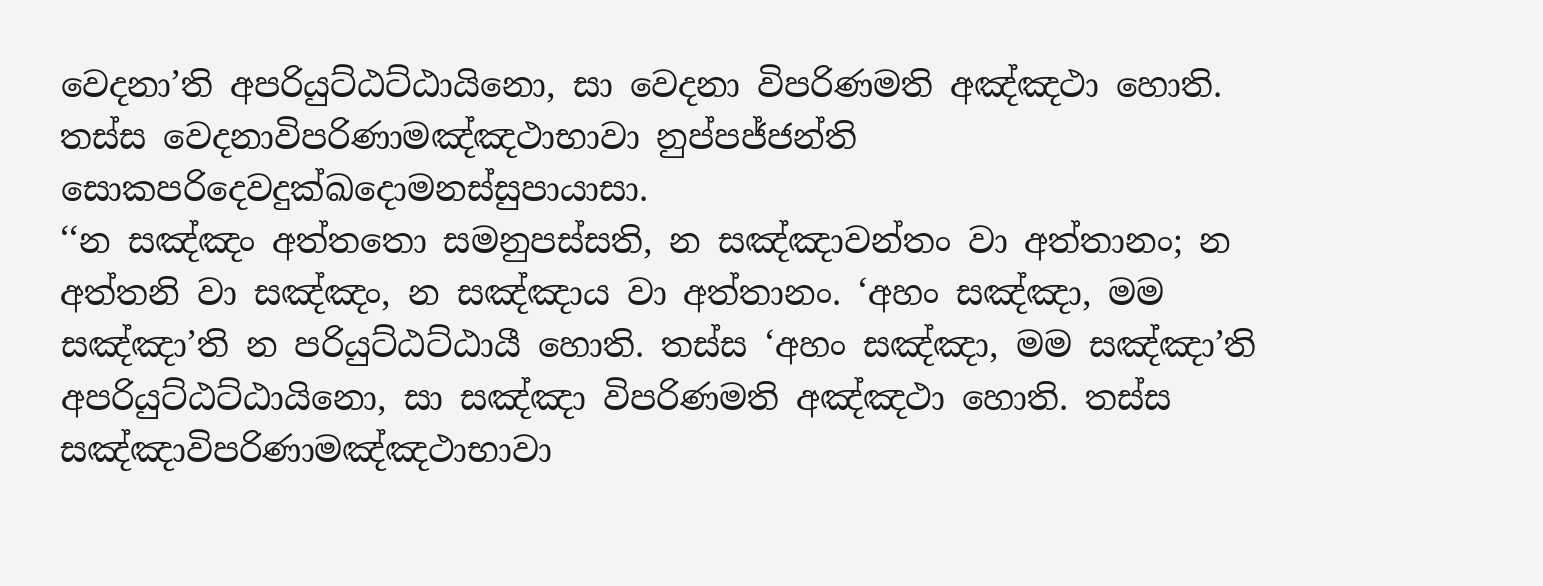වෙදනා’ති අපරියුට්ඨට්ඨායිනො, සා වෙදනා විපරිණමති අඤ්ඤථා හොති. තස්ස වෙදනාවිපරිණාමඤ්ඤථාභාවා නුප්පජ්ජන්ති සොකපරිදෙවදුක්ඛදොමනස්සුපායාසා.
‘‘න සඤ්ඤං අත්තතො සමනුපස්සති, න සඤ්ඤාවන්තං වා අත්තානං; න අත්තනි වා සඤ්ඤං, න සඤ්ඤාය වා අත්තානං. ‘අහං සඤ්ඤා, මම සඤ්ඤා’ති න පරියුට්ඨට්ඨායී හොති. තස්ස ‘අහං සඤ්ඤා, මම සඤ්ඤා’ති අපරියුට්ඨට්ඨායිනො, සා සඤ්ඤා විපරිණමති අඤ්ඤථා හොති. තස්ස සඤ්ඤාවිපරිණාමඤ්ඤථාභාවා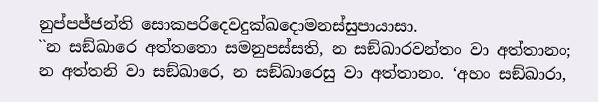නුප්පජ්ජන්ති සොකපරිදෙවදුක්ඛදොමනස්සුපායාසා.
``න සඞ්ඛාරෙ අත්තතො සමනුපස්සති, න සඞ්ඛාරවන්තං වා අත්තානං; න අත්තනි වා සඞ්ඛාරෙ, න සඞ්ඛාරෙසු වා අත්තානං. ‘අහං සඞ්ඛාරා,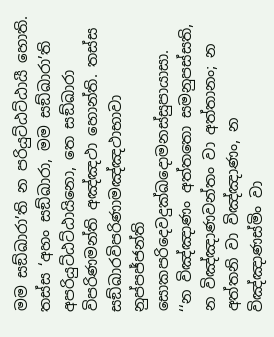මම සඞ්ඛාරා’ති න පරියුට්ඨට්ඨායී හොති. තස්ස ‘අහං සඞ්ඛාරා, මම සඞ්ඛාරා’ති අපරියුට්ඨට්ඨායිනො, තෙ සඞ්ඛාරා විපරිණමන්ති අඤ්ඤථා හොන්ති. තස්ස සඞ්ඛාරවිපරිණාමඤ්ඤථාභාවා නුප්පජ්ජන්ති සොකපරිදෙවදුක්ඛදොමනස්සුපායාසා.
‘‘න විඤ්ඤාණං අත්තතො සමනුපස්සති, න විඤ්ඤාණවන්තං වා අත්තානං; න අත්තනි වා විඤ්ඤාණං, න විඤ්ඤාණස්මිං වා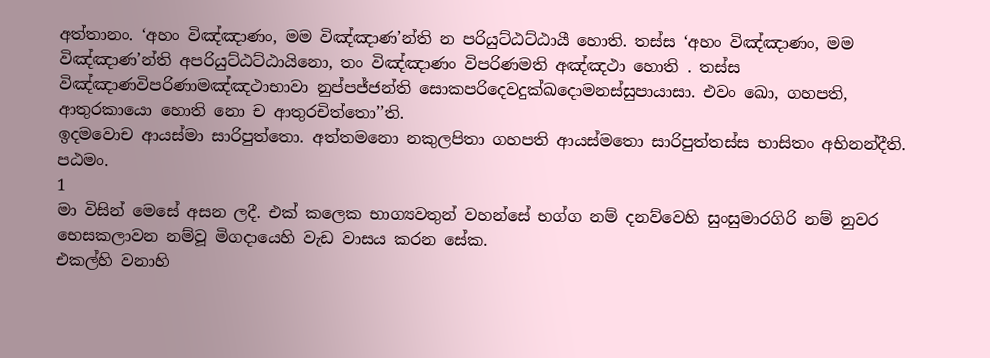අත්තානං. ‘අහං විඤ්ඤාණං, මම විඤ්ඤාණ’න්ති න පරියුට්ඨට්ඨායී හොති. තස්ස ‘අහං විඤ්ඤාණං, මම විඤ්ඤාණ’න්ති අපරියුට්ඨට්ඨායිනො, තං විඤ්ඤාණං විපරිණමති අඤ්ඤථා හොති . තස්ස විඤ්ඤාණවිපරිණාමඤ්ඤථාභාවා නුප්පජ්ජන්ති සොකපරිදෙවදුක්ඛදොමනස්සුපායාසා. එවං ඛො, ගහපති, ආතුරකායො හොති නො ච ආතුරචිත්තො’’ති.
ඉදමවොච ආයස්මා සාරිපුත්තො. අත්තමනො නකුලපිතා ගහපති ආයස්මතො සාරිපුත්තස්ස භාසිතං අභිනන්දීති. පඨමං.
1
මා විසින් මෙසේ අසන ලදී. එක් කලෙක භාග්‍යවතුන් වහන්සේ භග්ග නම් දනව්වෙහි සුංසුමාරගිරි නම් නුවර භෙසකලාවන නම්වූ මිගදායෙහි වැඩ වාසය කරන සේක.
එකල්හි වනාහි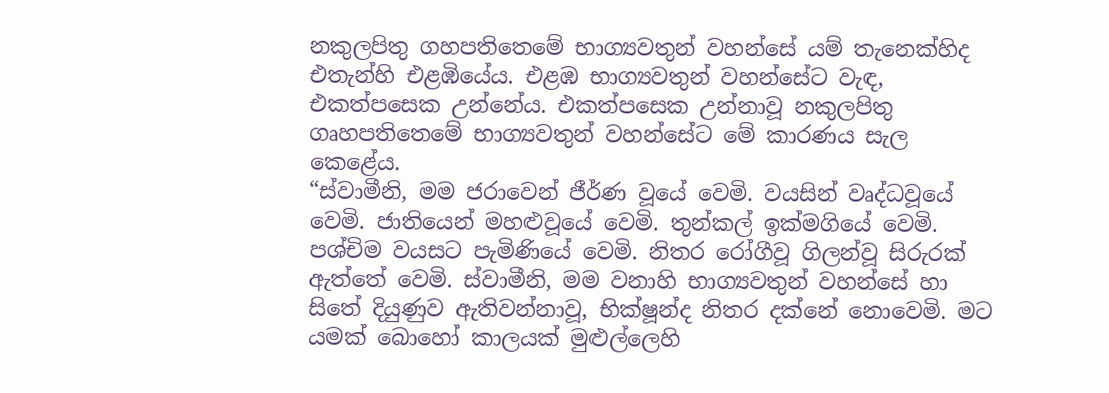නකුලපිතු ගහපතිතෙමේ භාග්‍යවතුන් වහන්සේ යම් තැනෙක්හිද එතැන්හි එළඹියේය. එළඹ භාග්‍යවතුන් වහන්සේට වැඳ, එකත්පසෙක උන්නේය. එකත්පසෙක උන්නාවූ නකුලපිතු ගෘහපතිතෙමේ භාග්‍යවතුන් වහන්සේට මේ කාරණය සැල කෙළේය.
“ස්වාමීනි, මම ජරාවෙන් ජීර්ණ වූයේ වෙමි. වයසින් වෘද්ධවූයේ වෙමි. ජාතියෙන් මහළුවූයේ වෙමි. තුන්කල් ඉක්මගියේ වෙමි. පශ්චිම වයසට පැමිණියේ වෙමි. නිතර රෝගීවූ ගිලන්වූ සිරුරක් ඇත්තේ වෙමි. ස්වාමීනි, මම වනාහි භාග්‍යවතුන් වහන්සේ හා සිතේ දියුණුව ඇතිවන්නාවූ, භික්ෂූන්ද නිතර දක්නේ නොවෙමි. මට යමක් බොහෝ කාලයක් මුළුල්ලෙහි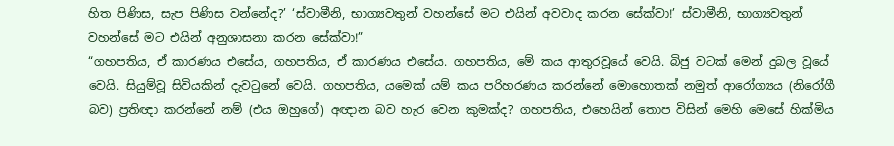හිත පිණිස, සැප පිණිස වන්නේද?’ ‘ස්වාමීනි, භාග්‍යවතුන් වහන්සේ මට එයින් අවවාද කරන සේක්වා!’ ස්වාමීනි, භාග්‍යවතුන් වහන්සේ මට එයින් අනුශාසනා කරන සේක්වා!”
“ගහපතිය, ඒ කාරණය එසේය, ගහපතිය, ඒ කාරණය එසේය. ගහපතිය, මේ කය ආතුරවූයේ වෙයි. බිජු වටක් මෙන් දුබල වූයේ වෙයි. සියුම්වූ සිවියකින් දැවටුනේ වෙයි. ගහපතිය, යමෙක් යම් කය පරිහරණය කරන්නේ මොහොතක් නමුත් ආරෝග්‍යය (නිරෝගී බව) ප්‍රතිඥා කරන්නේ නම් (එය ඔහුගේ) අඥාන බව හැර වෙන කුමක්ද? ගහපතිය, එහෙයින් තොප විසින් මෙහි මෙසේ හික්මිය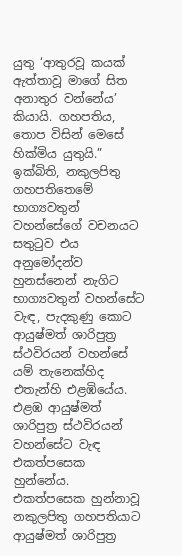යුතු ‘ආතුරවූ කයක් ඇත්තාවූ මාගේ සිත අනාතුර වන්නේය’ කියායි. ගහපතිය, තොප විසින් මෙසේ හික්මිය යුතුයි.”
ඉක්බිති, නකුලපිතු ගහපතිතෙමේ භාග්‍යවතුන් වහන්සේගේ වචනයට සතුටුව එය අනුමෝදන්ව හුනස්නෙන් නැගිට භාග්‍යවතුන් වහන්සේට වැඳ, පැදකුණු කොට ආයුෂ්මත් ශාරිපුත්‍ර ස්ථවිරයන් වහන්සේ යම් තැනෙක්හිද එතැන්හි එළඹියේය. එළඹ ආයුෂ්මත් ශාරිපුත්‍ර ස්ථවිරයන් වහන්සේට වැඳ එකත්පසෙක හුන්නේය. එකත්පසෙක හුන්නාවූ නකුලපිතු ගහපතියාට ආයුෂ්මත් ශාරිපුත්‍ර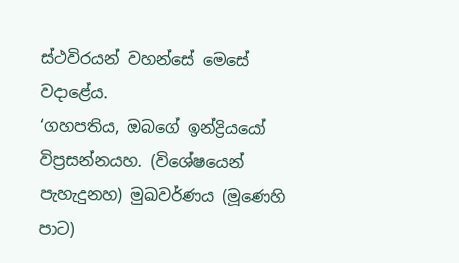ස්ථවිරයන් වහන්සේ මෙසේ වදාළේය.
‘ගහපතිය, ඔබගේ ඉන්ද්‍රියයෝ විප්‍රසන්නයහ. (විශේෂයෙන් පැහැදුනහ) මුඛවර්ණය (මූණෙහි පාට)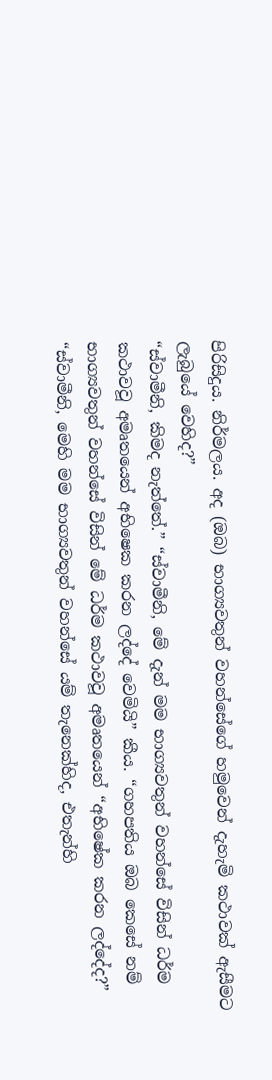පිරිසිදුය. නිර්මලය. අද (ඔබ) භාග්‍යවතුන් වහන්සේගේ හමුවෙන් දැහැමි කථාවක් ඇසීමට ලැබුයේ වෙහිද?”
“ස්වාමීනි, කිමද නැත්තේ.” “ස්වාමීනි, මේ දැන් මම භාග්‍යවතුන් වහන්සේ විසින් ධර්ම කථාවවූ අමෘතයෙන් අභිෂෙක කරන ලද්දේ වෙමියි” කීය. “ගහපතිය ඔබ කෙසේ නම් භාග්‍යවතුන් වහන්සේ විසින් මේ ධර්ම කථාවවූ අමෘතයෙන් “අභිෂේක කරන ලද්දේද?” “ස්වාමීනි, මෙහි මම භාග්‍යවතුන් වහන්සේ යම් තැනෙක්හිද, එතැන්හි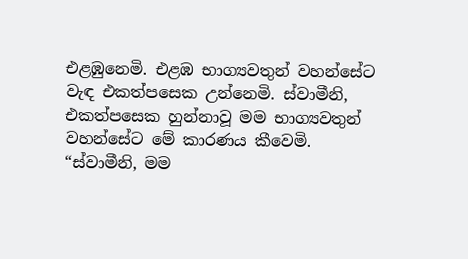එළඹුනෙමි. එළඹ භාග්‍යවතුන් වහන්සේට වැඳ එකත්පසෙක උන්නෙමි. ස්වාමීනි, එකත්පසෙක හුන්නාවූ මම භාග්‍යවතුන් වහන්සේට මේ කාරණය කීවෙමි.
“ස්වාමීනි, මම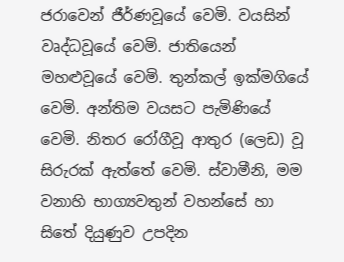ජරාවෙන් ජීර්ණවූයේ වෙමි. වයසින් වෘද්ධවූයේ වෙමි. ජාතියෙන් මහළුවූයේ වෙමි. තුන්කල් ඉක්මගියේ වෙමි. අන්තිම වයසට පැමිණියේ වෙමි. නිතර රෝගීවූ ආතුර (ලෙඩ) වූ සිරුරක් ඇත්තේ වෙමි. ස්වාමීනි, මම වනාහි භාග්‍යවතුන් වහන්සේ හා සිතේ දියුණුව උපදින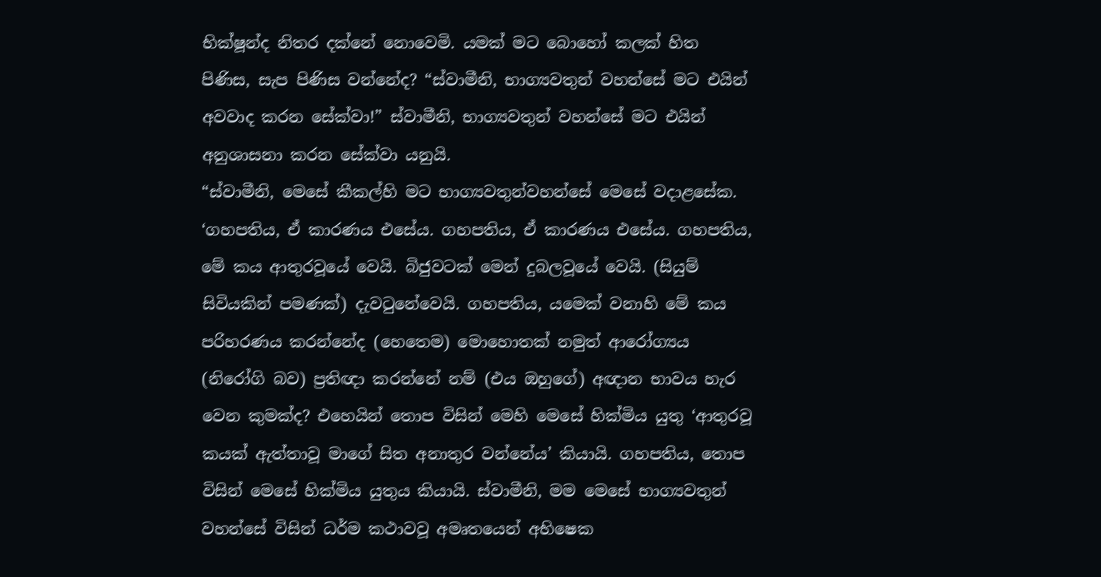භික්ෂූන්ද නිතර දක්නේ නොවෙමි. යමක් මට බොහෝ කලක් හිත පිණිස, සැප පිණිස වන්නේද? “ස්වාමීනි, භාග්‍යවතුන් වහන්සේ මට එයින් අවවාද කරන සේක්වා!” ස්වාමීනි, භාග්‍යවතුන් වහන්සේ මට එයින් අනුශාසනා කරන සේක්වා යනුයි.
“ස්වාමීනි, මෙසේ කීකල්හි මට භාග්‍යවතුන්වහන්සේ මෙසේ වදාළසේක. ‘ගහපතිය, ඒ කාරණය එසේය. ගහපතිය, ඒ කාරණය එසේය. ගහපතිය, මේ කය ආතුරවූයේ වෙයි. බිජුවටක් මෙන් දුබලවූයේ වෙයි. (සියුම් සිවියකින් පමණක්) දැවටුනේවෙයි. ගහපතිය, යමෙක් වනාහි මේ කය පරිහරණය කරන්නේද (හෙතෙම) මොහොතක් නමුත් ආරෝග්‍යය (නිරෝගි බව) ප්‍රතිඥා කරන්නේ නම් (එය ඔහුගේ) අඥාන භාවය හැර වෙන කුමක්ද? එහෙයින් තොප විසින් මෙහි මෙසේ හික්මිය යුතු ‘ආතුරවූ කයක් ඇත්තාවූ මාගේ සිත අනාතුර වන්නේය’ කියායි. ගහපතිය, තොප විසින් මෙසේ හික්මිය යුතුය කියායි. ස්වාමීනි, මම මෙසේ භාග්‍යවතුන් වහන්සේ විසින් ධර්ම කථාවවූ අමෘතයෙන් අභිෂෙක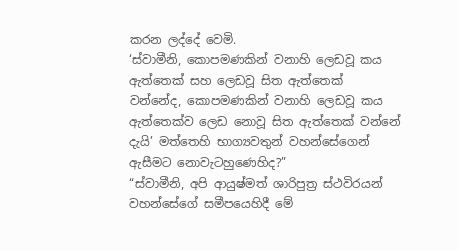කරන ලද්දේ වෙමි.
‘ස්වාමීනි, කොපමණකින් වනාහි ලෙඩවූ කය ඇත්තෙක් සහ ලෙඩවූ සිත ඇත්තෙක් වන්නේද, කොපමණකින් වනාහි ලෙඩවූ කය ඇත්තෙක්ව ලෙඩ නොවූ සිත ඇත්තෙක් වන්නේ දැයි’ මත්තෙහි භාග්‍යවතුන් වහන්සේගෙන් ඇසීමට නොවැටහුණෙහිද?”
“ස්වාමීනි, අපි ආයුෂ්මත් ශාරිපුත්‍ර ස්ථවිරයන් වහන්සේගේ සමීපයෙහිදී මේ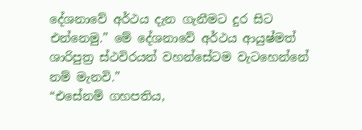දේශනාවේ අර්ථය දැන ගැනීමට දුර සිට එන්නෙමු.” මේ දේශනාවේ අර්ථය ආයුෂ්මත් ශාරිපුත්‍ර ස්ථවිරයන් වහන්සේටම වැටහෙන්නේ නම් මැනවි.”
“එසේනම් ගහපතිය,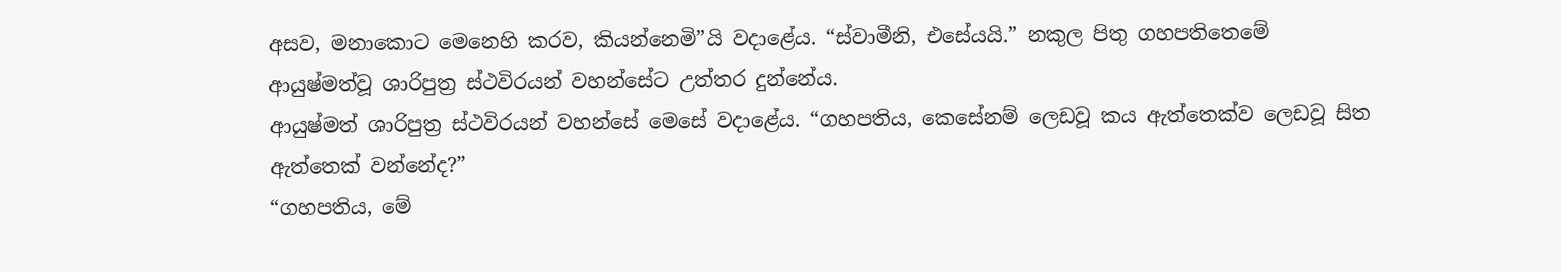අසව, මනාකොට මෙනෙහි කරව, කියන්නෙමි”යි වදාළේය. “ස්වාමීනි, එසේයයි.” නකුල පිතු ගහපතිතෙමේ ආයුෂ්මත්වූ ශාරිපුත්‍ර ස්ථවිරයන් වහන්සේට උත්තර දුන්නේය.
ආයුෂ්මත් ශාරිපුත්‍ර ස්ථවිරයන් වහන්සේ මෙසේ වදාළේය. “ගහපතිය, කෙසේනම් ලෙඩවූ කය ඇත්තෙක්ව ලෙඩවූ සිත ඇත්තෙක් වන්නේද?”
“ගහපතිය, මේ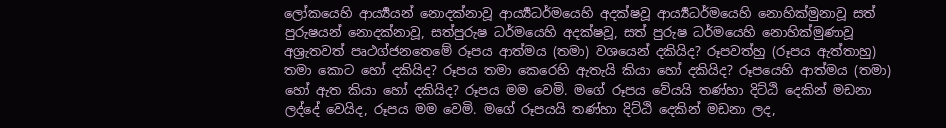ලෝකයෙහි ආර්‍ය්‍යයන් නොදක්නාවූ ආර්‍ය්‍යධර්මයෙහි අදක්ෂවූ ආර්‍ය්‍යධර්මයෙහි නොහික්මුනාවූ සත් පුරුෂයන් නොදක්නාවූ, සත්පුරුෂ ධර්මයෙහි අදක්ෂවූ, සත් පුරුෂ ධර්මයෙහි නොහික්මුණාවූ අශ්‍රැතවත් පෘථග්ජනතෙමේ රූපය ආත්මය (තමා) වශයෙන් දකියිද? රූපවත්හු (රූපය ඇත්තාහු) තමා කොට හෝ දකියිද? රූපය තමා කෙරෙහි ඇතැයි කියා හෝ දකියිද? රූපයෙහි ආත්මය (තමා) හෝ ඇත කියා හෝ දකියිද? රූපය මම වෙමි. මගේ රූපය වේයයි තණ්හා දිට්ඨි දෙකින් මඩනා ලද්දේ වෙයිද, රූපය මම වෙමි. මගේ රූපයයි තණ්හා දිට්ඨි දෙකින් මඩනා ලද,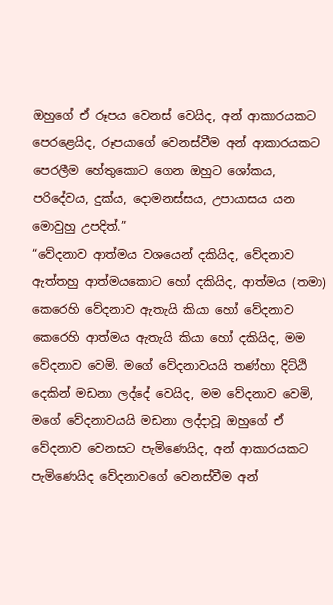ඔහුගේ ඒ රූපය වෙනස් වෙයිද, අන් ආකාරයකට පෙරළෙයිද, රූපයාගේ වෙනස්වීම අන් ආකාරයකට පෙරලීම හේතුකොට ගෙන ඔහුට ශෝකය, පරිදේවය, දුක්ය, දොමනස්සය, උපායාසය යන මොවුහු උපදිත්.”
“වේදනාව ආත්මය වශයෙන් දකියිද, වේදනාව ඇත්තහු ආත්මයකොට හෝ දකියිද, ආත්මය (තමා) කෙරෙහි වේදනාව ඇතැයි කියා හෝ වේදනාව කෙරෙහි ආත්මය ඇතැයි කියා හෝ දකියිද, මම වේදනාව වෙමි. මගේ වේදනාවයයි තණ්හා දිට්ඨි දෙකින් මඩනා ලද්දේ වෙයිද, මම වේදනාව වෙමි, මගේ වේදනාවයයි මඩනා ලද්දාවූ ඔහුගේ ඒ වේදනාව වෙනසට පැමිණෙයිද, අන් ආකාරයකට පැමිණෙයිද වේදනාවගේ වෙනස්වීම අන්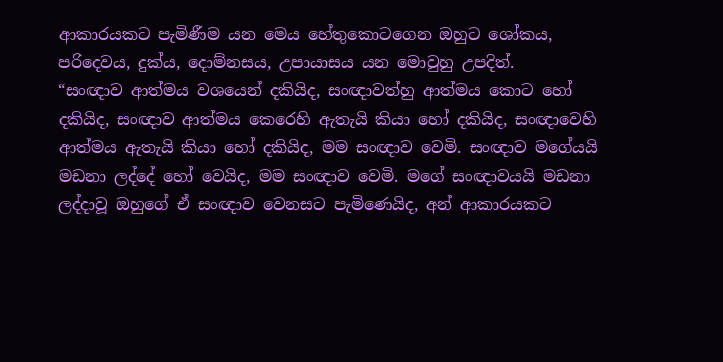ආකාරයකට පැමිණීම යන මෙය හේතුකොටගෙන ඔහුට ශෝකය, පරිදෙවය, දුක්ය, දොම්නසය, උපායාසය යන මොවුහු උපදිත්.
“සංඥාව ආත්මය වශයෙන් දකියිද, සංඥාවත්හු ආත්මය කොට හෝ දකියිද, සංඥාව ආත්මය කෙරෙහි ඇතැයි කියා හෝ දකියිද, සංඥාවෙහි ආත්මය ඇතැයි කියා හෝ දකියිද, මම සංඥාව වෙමි. සංඥාව මගේයයි මඩනා ලද්දේ හෝ වෙයිද, මම සංඥාව වෙමි. මගේ සංඥාවයයි මඩනා ලද්දාවූ ඔහුගේ ඒ සංඥාව වෙනසට පැමිණෙයිද, අන් ආකාරයකට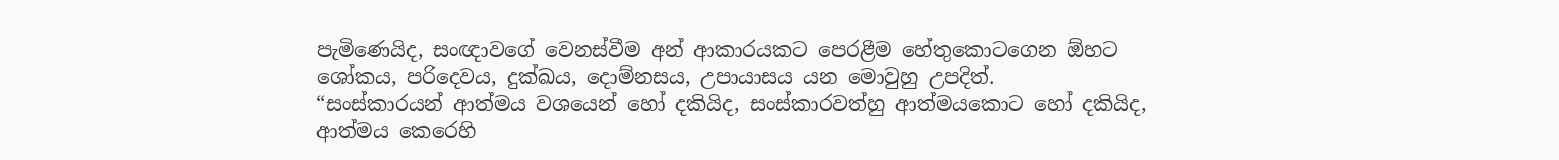පැමිණෙයිද, සංඥාවගේ වෙනස්වීම අන් ආකාරයකට පෙරළීම හේතුකොටගෙන ඕහට ශෝකය, පරිදෙවය, දුක්ඛය, දොම්නසය, උපායාසය යන මොවුහු උපදිත්.
“සංස්කාරයන් ආත්මය වශයෙන් හෝ දකියිද, සංස්කාරවත්හු ආත්මයකොට හෝ දකියිද, ආත්මය කෙරෙහි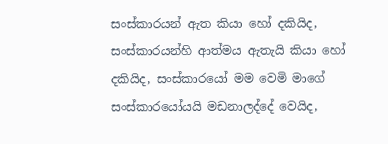සංස්කාරයන් ඇත කියා හෝ දකියිද, සංස්කාරයන්හි ආත්මය ඇතැයි කියා හෝ දකියිද, සංස්කාරයෝ මම වෙමි මාගේ සංස්කාරයෝයයි මඩනාලද්දේ වෙයිද,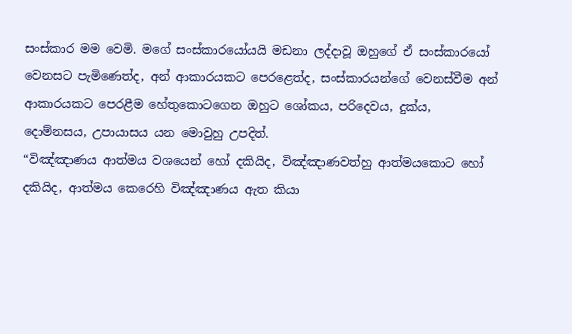සංස්කාර මම වෙමි. මගේ සංස්කාරයෝයයි මඩනා ලද්දාවූ ඔහුගේ ඒ සංස්කාරයෝ වෙනසට පැමිණෙත්ද, අන් ආකාරයකට පෙරළෙත්ද, සංස්කාරයන්ගේ වෙනස්වීම අන් ආකාරයකට පෙරළීම හේතුකොටගෙන ඔහුට ශෝකය, පරිදෙවය, දුක්ය, දොම්නසය, උපායාසය යන මොවුහු උපදිත්.
“විඤ්ඤාණය ආත්මය වශයෙන් හෝ දකියිද, විඤ්ඤාණවත්හු ආත්මයකොට හෝ දකියිද, ආත්මය කෙරෙහි විඤ්ඤාණය ඇත කියා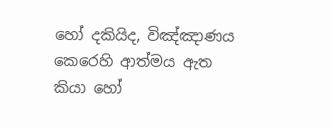හෝ දකියිද, විඤ්ඤාණය කෙරෙහි ආත්මය ඇත කියා හෝ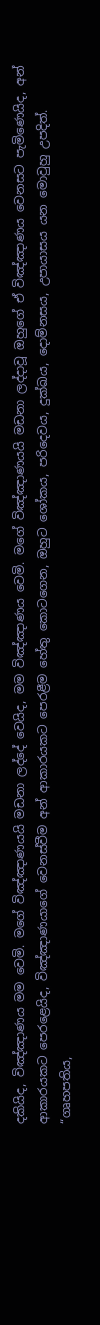දකියිද, විඤ්ඤාණය මම වෙමි. මගේ විඤ්ඤාණයයි මඩනා ලද්දේ වෙයිද, මම විඤ්ඤාණය වෙමි. මගේ විඤ්ඤාණයයි මඩනා ලද්දාවූ ඔහුගේ ඒ විඤ්ඤාණය වෙනසට පැමිණෙයිද, අන් ආකාරයකට පෙරළෙයිද, විඤ්ඤාණයාගේ වෙනස්වීම අන් ආකාරයකට පෙරළීම හේතු කොටගෙන, ඔහුට ශෝකය, පරිදෙවය, දුක්ඛය, දොම්නසය, උපායාසය යන මොවුහු උපදිත්.
“ගෘහපතිය,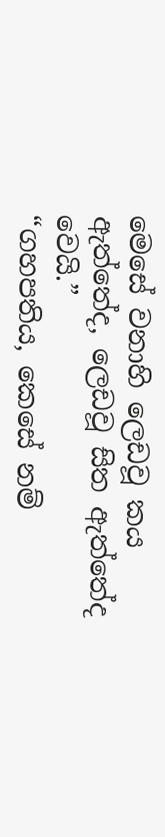මෙසේ වනාහි ලෙඩවූ කය ඇත්තේද, ලෙඩවූ සිත ඇත්තේද වෙයි.”
“ගහපතිය, කෙසේ නම්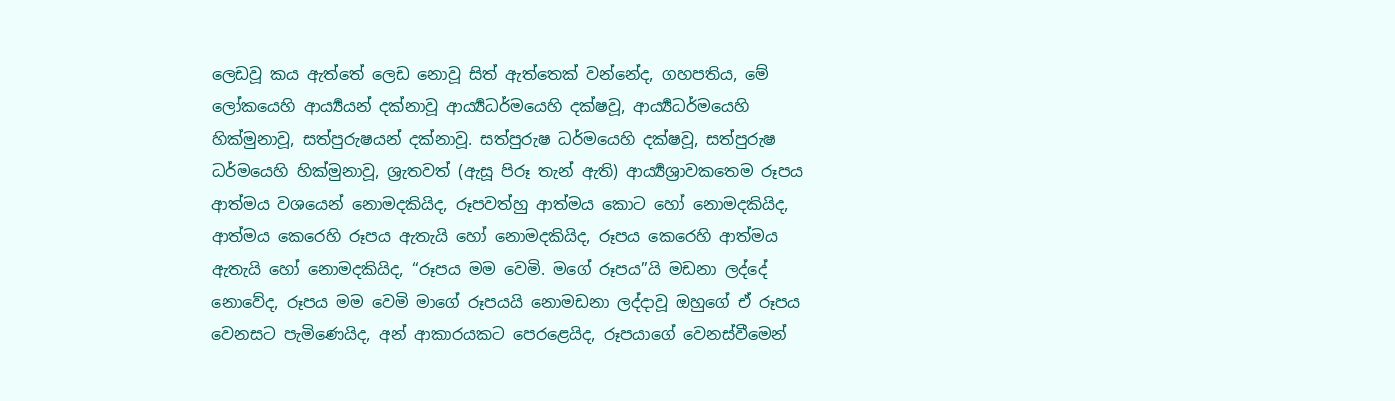ලෙඩවූ කය ඇත්තේ ලෙඩ නොවූ සිත් ඇත්තෙක් වන්නේද, ගහපතිය, මේ ලෝකයෙහි ආර්‍ය්‍යයන් දක්නාවූ ආර්‍ය්‍යධර්මයෙහි දක්ෂවූ, ආර්‍ය්‍යධර්මයෙහි හික්මුනාවූ, සත්පුරුෂයන් දක්නාවූ. සත්පුරුෂ ධර්මයෙහි දක්ෂවූ, සත්පුරුෂ ධර්මයෙහි හික්මුනාවූ, ශ්‍රැතවත් (ඇසූ පිරූ තැන් ඇති) ආර්‍ය්‍යශ්‍රාවකතෙම රූපය ආත්මය වශයෙන් නොමදකියිද, රූපවත්හු ආත්මය කොට හෝ නොමදකියිද, ආත්මය කෙරෙහි රූපය ඇතැයි හෝ නොමදකියිද, රූපය කෙරෙහි ආත්මය ඇතැයි හෝ නොමදකියිද, “රූපය මම වෙමි. මගේ රූපය”යි මඩනා ලද්දේ නොවේද, රූපය මම වෙමි මාගේ රූපයයි නොමඩනා ලද්දාවූ ඔහුගේ ඒ රූපය වෙනසට පැමිණෙයිද, අන් ආකාරයකට පෙරළෙයිද, රූපයාගේ වෙනස්වීමෙන්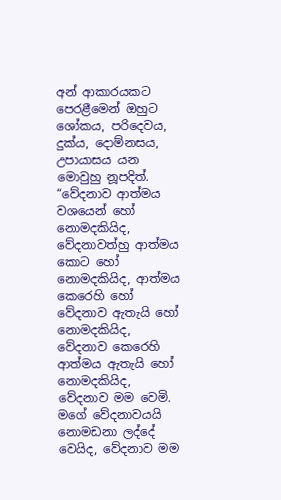අන් ආකාරයකට පෙරළීමෙන් ඔහුට ශෝකය, පරිදෙවය, දුක්ය, දොම්නසය, උපායාසය යන මොවුහු නූපදිත්.
“වේදනාව ආත්මය වශයෙන් හෝ නොමදකියිද, වේදනාවත්හු ආත්මය කොට හෝ නොමදකියිද, ආත්මය කෙරෙහි හෝ වේදනාව ඇතැයි හෝ නොමදකියිද, වේදනාව කෙරෙහි ආත්මය ඇතැයි හෝ නොමදකියිද, වේදනාව මම වෙමි. මගේ වේදනාවයයි නොමඩනා ලද්දේ වෙයිද, වේදනාව මම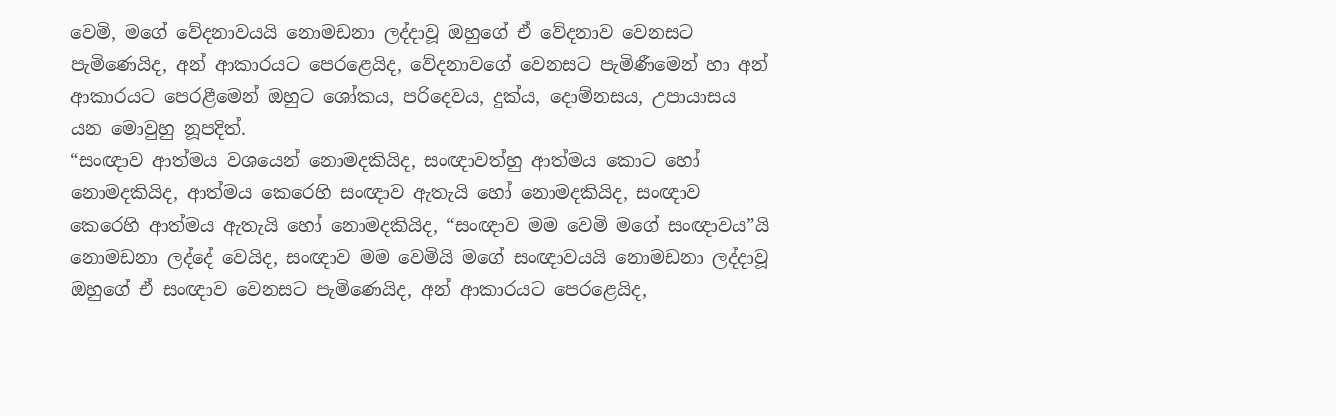වෙමි, මගේ වේදනාවයයි නොමඩනා ලද්දාවූ ඔහුගේ ඒ වේදනාව වෙනසට පැමිණෙයිද, අන් ආකාරයට පෙරළෙයිද, වේදනාවගේ වෙනසට පැමිණීමෙන් හා අන් ආකාරයට පෙරළීමෙන් ඔහුට ශෝකය, පරිදෙවය, දුක්ය, දොම්නසය, උපායාසය යන මොවුහු නූපදිත්.
“සංඥාව ආත්මය වශයෙන් නොමදකියිද, සංඥාවත්හු ආත්මය කොට හෝ නොමදකියිද, ආත්මය කෙරෙහි සංඥාව ඇතැයි හෝ නොමදකියිද, සංඥාව කෙරෙහි ආත්මය ඇතැයි හෝ නොමදකියිද, “සංඥාව මම වෙමි මගේ සංඥාවය”යි නොමඩනා ලද්දේ වෙයිද, සංඥාව මම වෙමියි මගේ සංඥාවයයි නොමඩනා ලද්දාවූ ඔහුගේ ඒ සංඥාව වෙනසට පැමිණෙයිද, අන් ආකාරයට පෙරළෙයිද,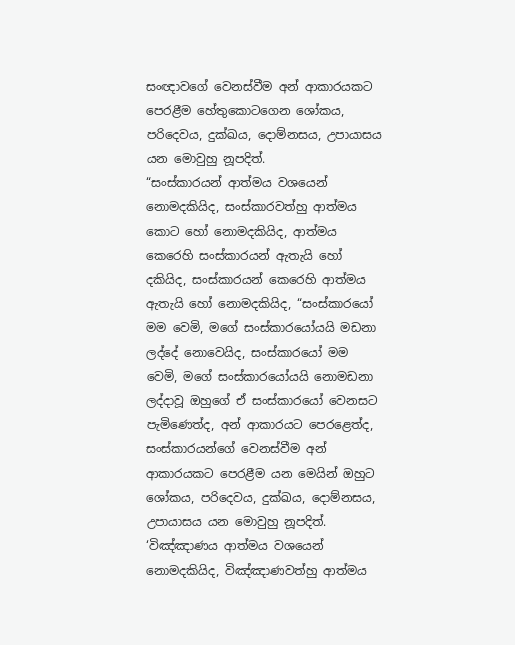සංඥාවගේ වෙනස්වීම අන් ආකාරයකට පෙරළීම හේතුකොටගෙන ශෝකය, පරිදෙවය, දුක්ඛය, දොම්නසය, උපායාසය යන මොවුහු නූපදිත්.
“සංස්කාරයන් ආත්මය වශයෙන් නොමදකියිද, සංස්කාරවත්හු ආත්මය කොට හෝ නොමදකියිද, ආත්මය කෙරෙහි සංස්කාරයන් ඇතැයි හෝ දකියිද, සංස්කාරයන් කෙරෙහි ආත්මය ඇතැයි හෝ නොමදකියිද, “සංස්කාරයෝ මම වෙමි, මගේ සංස්කාරයෝයයි මඩනා ලද්දේ නොවෙයිද, සංස්කාරයෝ මම වෙමි, මගේ සංස්කාරයෝයයි නොමඩනා ලද්දාවූ ඔහුගේ ඒ සංස්කාරයෝ වෙනසට පැමිණෙත්ද, අන් ආකාරයට පෙරළෙත්ද, සංස්කාරයන්ගේ වෙනස්වීම අන් ආකාරයකට පෙරළීම යන මෙයින් ඔහුට ශෝකය, පරිදෙවය, දුක්ඛය, දොම්නසය, උපායාසය යන මොවුහු නූපදිත්.
‘විඤ්ඤාණය ආත්මය වශයෙන් නොමදකියිද, විඤ්ඤාණවත්හු ආත්මය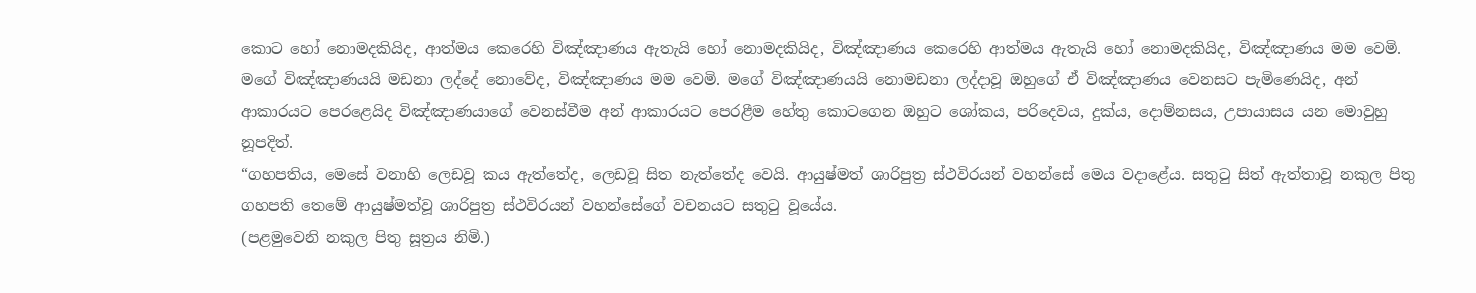කොට හෝ නොමදකියිද, ආත්මය කෙරෙහි විඤ්ඤාණය ඇතැයි හෝ නොමදකියිද, විඤ්ඤාණය කෙරෙහි ආත්මය ඇතැයි හෝ නොමදකියිද, විඤ්ඤාණය මම වෙමි. මගේ විඤ්ඤාණයයි මඩනා ලද්දේ නොවේද, විඤ්ඤාණය මම වෙමි. මගේ විඤ්ඤාණයයි නොමඩනා ලද්දාවූ ඔහුගේ ඒ විඤ්ඤාණය වෙනසට පැමිණෙයිද, අන් ආකාරයට පෙරළෙයිද විඤ්ඤාණයාගේ වෙනස්වීම අන් ආකාරයට පෙරළීම හේතු කොටගෙන ඔහුට ශෝකය, පරිදෙවය, දුක්ය, දොම්නසය, උපායාසය යන මොවුහු නූපදිත්.
“ගහපතිය, මෙසේ වනාහි ලෙඩවූ කය ඇත්තේද, ලෙඩවූ සිත නැත්තේද වෙයි. ආයුෂ්මත් ශාරිපුත්‍ර ස්ථවිරයන් වහන්සේ මෙය වදාළේය. සතුටු සිත් ඇත්තාවූ නකුල පිතු ගහපති තෙමේ ආයුෂ්මත්වූ ශාරිපුත්‍ර ස්ථවිරයන් වහන්සේගේ වචනයට සතුටු වූයේය.
(පළමුවෙනි නකුල පිතු සූත්‍රය නිමි.)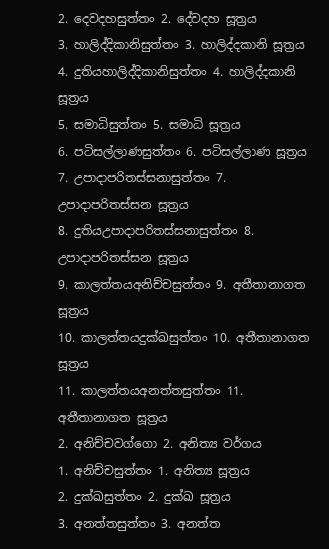2. දෙවදහසුත්තං 2. දේවදහ සූත්‍රය
3. හාලිද්දිකානිසුත්තං 3. හාලිද්දකානි සූත්‍රය
4. දුතියහාලිද්දිකානිසුත්තං 4. හාලිද්දකානි සූත්‍රය
5. සමාධිසුත්තං 5. සමාධි සූත්‍රය
6. පටිසල්ලාණසුත්තං 6. පටිසල්ලාණ සූත්‍රය
7. උපාදාපරිතස්සනාසුත්තං 7. උපාදාපරිතස්සන සූත්‍රය
8. දුතියඋපාදාපරිතස්සනාසුත්තං 8. උපාදාපරිතස්සන සූත්‍රය
9. කාලත්තයඅනිච්චසුත්තං 9. අතීතානාගත සූත්‍රය
10. කාලත්තයදුක්ඛසුත්තං 10. අතීතානාගත සූත්‍රය
11. කාලත්තයඅනත්තසුත්තං 11. අතීතානාගත සූත්‍රය
2. අනිච්චවග්ගො 2. අනිත්‍ය වර්ගය
1. අනිච්චසුත්තං 1. අනිත්‍ය සූත්‍රය
2. දුක්ඛසුත්තං 2. දුක්ඛ සූත්‍රය
3. අනත්තසුත්තං 3. අනත්ත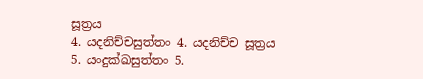සූත්‍රය
4. යදනිච්චසුත්තං 4. යදනිච්ච සූත්‍රය
5. යංදුක්ඛසුත්තං 5.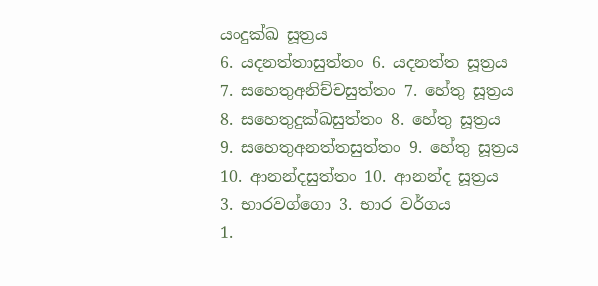යංදුක්ඛ සූත්‍රය
6. යදනත්තාසුත්තං 6. යදනත්ත සූත්‍රය
7. සහෙතුඅනිච්චසුත්තං 7. හේතු සූත්‍රය
8. සහෙතුදුක්ඛසුත්තං 8. හේතු සූත්‍රය
9. සහෙතුඅනත්තසුත්තං 9. හේතු සූත්‍රය
10. ආනන්දසුත්තං 10. ආනන්ද සූත්‍රය
3. භාරවග්ගො 3. භාර වර්ගය
1.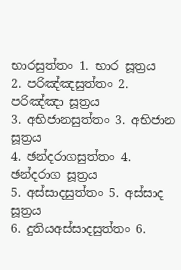භාරසුත්තං 1. භාර සූත්‍රය
2. පරිඤ්ඤසුත්තං 2. පරිඤ්ඤා සූත්‍රය
3. අභිජානසුත්තං 3. අභිජාන සූත්‍රය
4. ඡන්දරාගසුත්තං 4. ඡන්දරාග සූත්‍රය
5. අස්සාදසුත්තං 5. අස්සාද සූත්‍රය
6. දුතියඅස්සාදසුත්තං 6.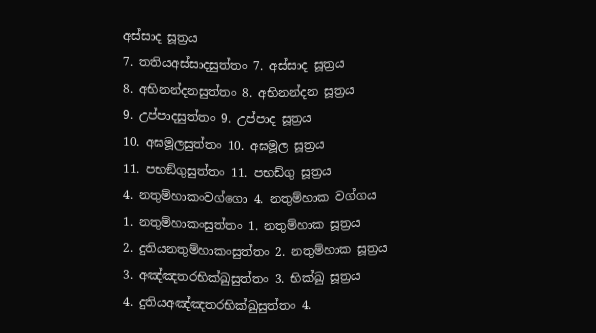අස්සාද සූත්‍රය
7. තතියඅස්සාදසුත්තං 7. අස්සාද සූත්‍රය
8. අභිනන්දනසුත්තං 8. අභිනන්දන සූත්‍රය
9. උප්පාදසුත්තං 9. උප්පාද සූත්‍රය
10. අඝමූලසුත්තං 10. අඝමූල සූත්‍රය
11. පභඞ්ගුසුත්තං 11. පභඩ්ගු සූත්‍රය
4. නතුම්හාකංවග්ගො 4. නතුම්හාක වග්ගය
1. නතුම්හාකංසුත්තං 1. නතුම්හාක සූත්‍රය
2. දුතියනතුම්හාකංසුත්තං 2. නතුම්හාක සූත්‍රය
3. අඤ්ඤතරභික්ඛුසුත්තං 3. භික්ඛු සූත්‍රය
4. දුතියඅඤ්ඤතරභික්ඛුසුත්තං 4.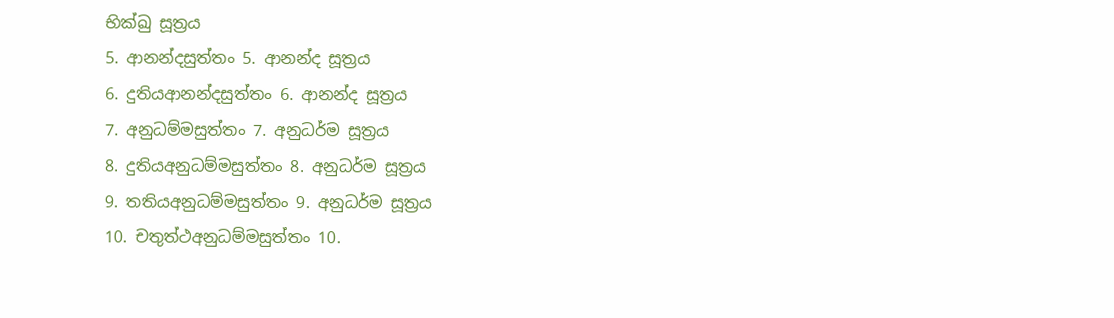භික්ඛු සූත්‍රය
5. ආනන්දසුත්තං 5. ආනන්ද සූත්‍රය
6. දුතියආනන්දසුත්තං 6. ආනන්ද සූත්‍රය
7. අනුධම්මසුත්තං 7. අනුධර්ම සූත්‍රය
8. දුතියඅනුධම්මසුත්තං 8. අනුධර්ම සූත්‍රය
9. තතියඅනුධම්මසුත්තං 9. අනුධර්ම සූත්‍රය
10. චතුත්ථඅනුධම්මසුත්තං 10.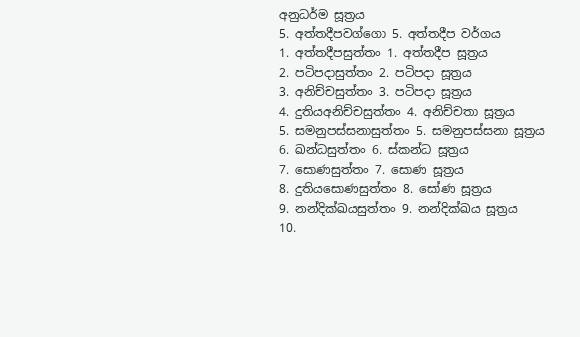අනුධර්ම සූත්‍රය
5. අත්තදීපවග්ගො 5. අත්තදීප වර්ගය
1. අත්තදීපසුත්තං 1. අත්තදීප සූත්‍රය
2. පටිපදාසුත්තං 2. පටිපදා සූත්‍රය
3. අනිච්චසුත්තං 3. පටිපදා සූත්‍රය
4. දුතියඅනිච්චසුත්තං 4. අනිච්චතා සූත්‍රය
5. සමනුපස්සනාසුත්තං 5. සමනුපස්සනා සූත්‍රය
6. ඛන්ධසුත්තං 6. ස්කන්ධ සූත්‍රය
7. සොණසුත්තං 7. සොණ සූත්‍රය
8. දුතියසොණසුත්තං 8. සෝණ සූත්‍රය
9. නන්දික්ඛයසුත්තං 9. නන්දික්ඛය සූත්‍රය
10.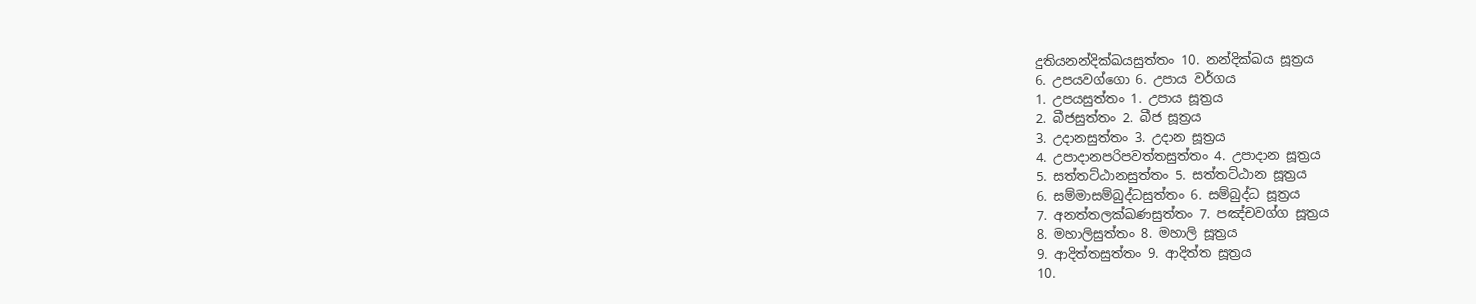දුතියනන්දික්ඛයසුත්තං 10. නන්දික්ඛය සූත්‍රය
6. උපයවග්ගො 6. උපාය වර්ගය
1. උපයසුත්තං 1. උපාය සූත්‍රය
2. බීජසුත්තං 2. බීජ සූත්‍රය
3. උදානසුත්තං 3. උදාන සූත්‍රය
4. උපාදානපරිපවත්තසුත්තං 4. උපාදාන සූත්‍රය
5. සත්තට්ඨානසුත්තං 5. සත්තට්ඨාන සූත්‍රය
6. සම්මාසම්බුද්ධසුත්තං 6. සම්බුද්ධ සූත්‍රය
7. අනත්තලක්ඛණසුත්තං 7. පඤ්චවග්ග සූත්‍රය
8. මහාලිසුත්තං 8. මහාලි සූත්‍රය
9. ආදිත්තසුත්තං 9. ආදිත්ත සූත්‍රය
10.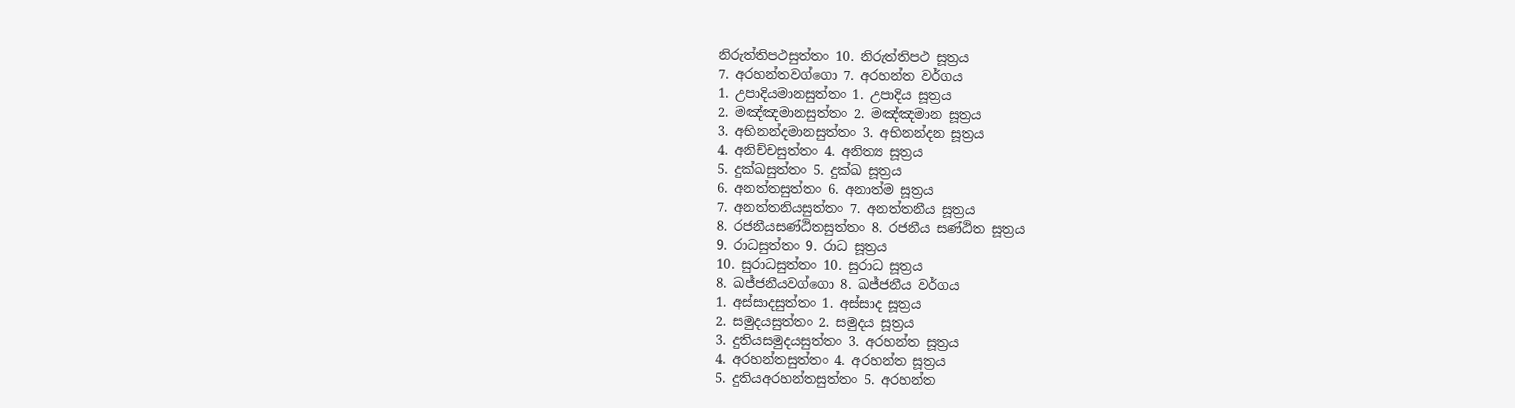නිරුත්තිපථසුත්තං 10. නිරුත්තිපථ සූත්‍රය
7. අරහන්තවග්ගො 7. අරහන්ත වර්ගය
1. උපාදියමානසුත්තං 1. උපාදිය සූත්‍රය
2. මඤ්ඤමානසුත්තං 2. මඤ්ඤමාන සූත්‍රය
3. අභිනන්දමානසුත්තං 3. අභිනන්දන සූත්‍රය
4. අනිච්චසුත්තං 4. අනිත්‍ය සූත්‍රය
5. දුක්ඛසුත්තං 5. දුක්ඛ සූත්‍රය
6. අනත්තසුත්තං 6. අනාත්ම සූත්‍රය
7. අනත්තනියසුත්තං 7. අනත්තනීය සූත්‍රය
8. රජනීයසණ්ඨිතසුත්තං 8. රජනීය සණ්ඨිත සූත්‍රය
9. රාධසුත්තං 9. රාධ සූත්‍රය
10. සුරාධසුත්තං 10. සුරාධ සූත්‍රය
8. ඛජ්ජනීයවග්ගො 8. ඛජ්ජනීය වර්ගය
1. අස්සාදසුත්තං 1. අස්සාද සූත්‍රය
2. සමුදයසුත්තං 2. සමුදය සූත්‍රය
3. දුතියසමුදයසුත්තං 3. අරහන්ත සූත්‍රය
4. අරහන්තසුත්තං 4. අරහන්ත සූත්‍රය
5. දුතියඅරහන්තසුත්තං 5. අරහන්ත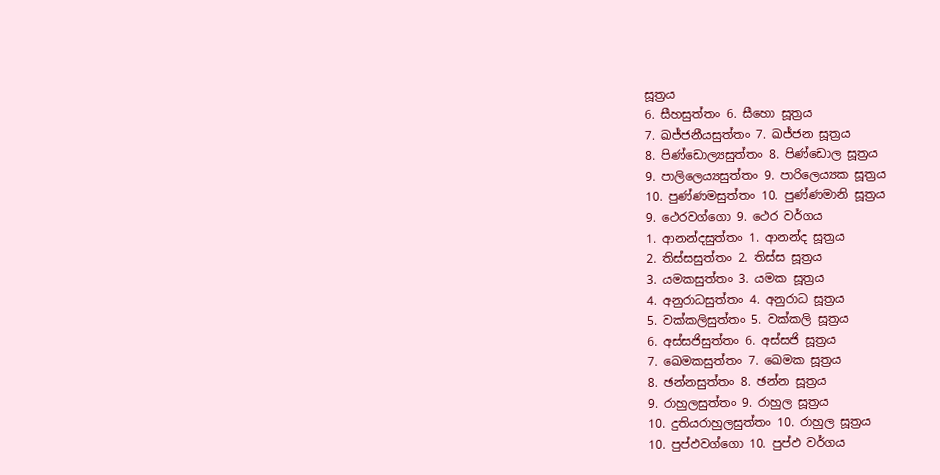සූත්‍රය
6. සීහසුත්තං 6. සීහො සූත්‍රය
7. ඛජ්ජනීයසුත්තං 7. ඛජ්ජන සූත්‍රය
8. පිණ්ඩොල්‍යසුත්තං 8. පිණ්ඩොල සූත්‍රය
9. පාලිලෙය්‍යසුත්තං 9. පාරිලෙය්‍යක සූත්‍රය
10. පුණ්ණමසුත්තං 10. පුණ්ණමානි සූත්‍රය
9. ථෙරවග්ගො 9. ථෙර වර්ගය
1. ආනන්දසුත්තං 1. ආනන්ද සූත්‍රය
2. තිස්සසුත්තං 2. තිස්ස සූත්‍රය
3. යමකසුත්තං 3. යමක සූත්‍රය
4. අනුරාධසුත්තං 4. අනුරාධ සූත්‍රය
5. වක්කලිසුත්තං 5. වක්කලි සූත්‍රය
6. අස්සජිසුත්තං 6. අස්සජි සූත්‍රය
7. ඛෙමකසුත්තං 7. ඛෙමක සූත්‍රය
8. ඡන්නසුත්තං 8. ඡන්න සූත්‍රය
9. රාහුලසුත්තං 9. රාහුල සූත්‍රය
10. දුතියරාහුලසුත්තං 10. රාහුල සූත්‍රය
10. පුප්ඵවග්ගො 10. පුප්ඵ වර්ගය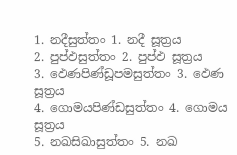1. නදීසුත්තං 1. නදී සූත්‍රය
2. පුප්ඵසුත්තං 2. පුප්ඵ සූත්‍රය
3. ඵෙණපිණ්ඩූපමසුත්තං 3. ඵෙණ සූත්‍රය
4. ගොමයපිණ්ඩසුත්තං 4. ගොමය සූත්‍රය
5. නඛසිඛාසුත්තං 5. නඛ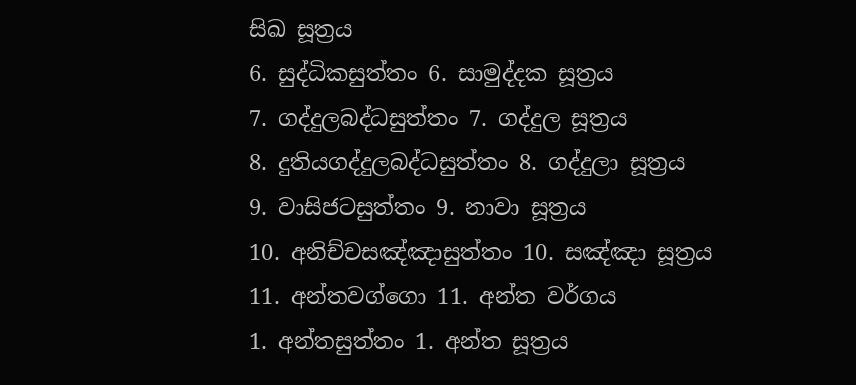සිඛ සූත්‍රය
6. සුද්ධිකසුත්තං 6. සාමුද්දක සූත්‍රය
7. ගද්දුලබද්ධසුත්තං 7. ගද්දුල සූත්‍රය
8. දුතියගද්දුලබද්ධසුත්තං 8. ගද්දුලා සූත්‍රය
9. වාසිජටසුත්තං 9. නාවා සූත්‍රය
10. අනිච්චසඤ්ඤාසුත්තං 10. සඤ්ඤා සූත්‍රය
11. අන්තවග්ගො 11. අන්ත වර්ගය
1. අන්තසුත්තං 1. අන්ත සූත්‍රය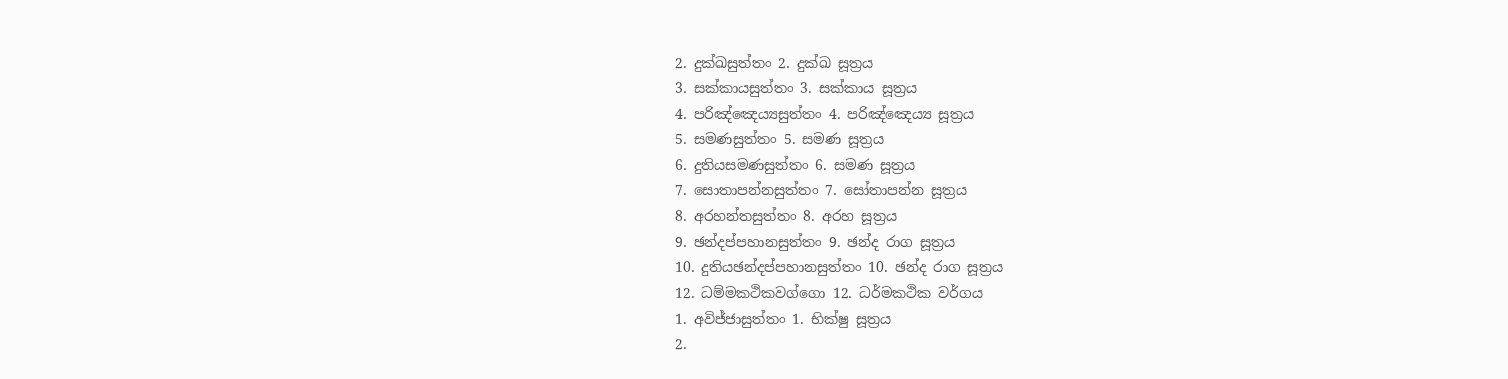2. දුක්ඛසුත්තං 2. දුක්ඛ සූත්‍රය
3. සක්කායසුත්තං 3. සක්කාය සූත්‍රය
4. පරිඤ්ඤෙය්‍යසුත්තං 4. පරිඤ්ඤෙය්‍ය සූත්‍රය
5. සමණසුත්තං 5. සමණ සූත්‍රය
6. දුතියසමණසුත්තං 6. සමණ සූත්‍රය
7. සොතාපන්නසුත්තං 7. සෝතාපන්න සූත්‍රය
8. අරහන්තසුත්තං 8. අරහ සූත්‍රය
9. ඡන්දප්පහානසුත්තං 9. ඡන්ද රාග සූත්‍රය
10. දුතියඡන්දප්පහානසුත්තං 10. ඡන්ද රාග සූත්‍රය
12. ධම්මකථිකවග්ගො 12. ධර්මකථික වර්ගය
1. අවිජ්ජාසුත්තං 1. භික්ෂු සූත්‍රය
2.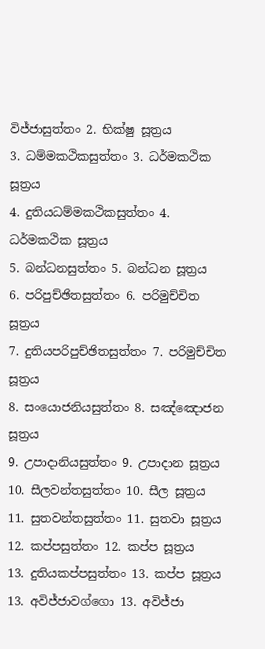විජ්ජාසුත්තං 2. භික්ෂු සූත්‍රය
3. ධම්මකථිකසුත්තං 3. ධර්මකථික සූත්‍රය
4. දුතියධම්මකථිකසුත්තං 4. ධර්මකථික සූත්‍රය
5. බන්ධනසුත්තං 5. බන්ධන සූත්‍රය
6. පරිපුච්ඡිතසුත්තං 6. පරිමුච්චිත සූත්‍රය
7. දුතියපරිපුච්ඡිතසුත්තං 7. පරිමුච්චිත සූත්‍රය
8. සංයොජනියසුත්තං 8. සඤ්ඤොජන සූත්‍රය
9. උපාදානියසුත්තං 9. උපාදාන සූත්‍රය
10. සීලවන්තසුත්තං 10. සීල සූත්‍රය
11. සුතවන්තසුත්තං 11. සුතවා සූත්‍රය
12. කප්පසුත්තං 12. කප්ප සූත්‍රය
13. දුතියකප්පසුත්තං 13. කප්ප සූත්‍රය
13. අවිජ්ජාවග්ගො 13. අවිජ්ජා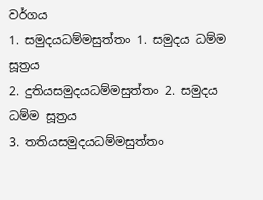වර්ගය
1. සමුදයධම්මසුත්තං 1. සමුදය ධම්ම සූත්‍රය
2. දුතියසමුදයධම්මසුත්තං 2. සමුදය ධම්ම සූත්‍රය
3. තතියසමුදයධම්මසුත්තං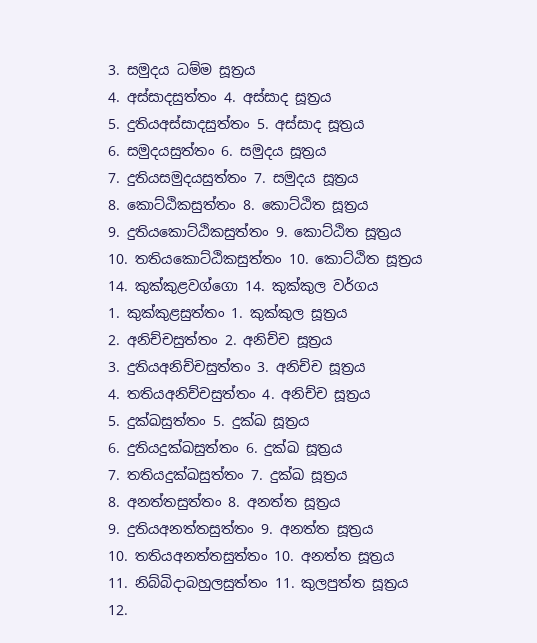3. සමුදය ධම්ම සූත්‍රය
4. අස්සාදසුත්තං 4. අස්සාද සූත්‍රය
5. දුතියඅස්සාදසුත්තං 5. අස්සාද සූත්‍රය
6. සමුදයසුත්තං 6. සමුදය සූත්‍රය
7. දුතියසමුදයසුත්තං 7. සමුදය සූත්‍රය
8. කොට්ඨිකසුත්තං 8. කොට්ඨිත සූත්‍රය
9. දුතියකොට්ඨිකසුත්තං 9. කොට්ඨිත සූත්‍රය
10. තතියකොට්ඨිකසුත්තං 10. කොට්ඨිත සූත්‍රය
14. කුක්කුළවග්ගො 14. කුක්කුල වර්ගය
1. කුක්කුළසුත්තං 1. කුක්කුල සූත්‍රය
2. අනිච්චසුත්තං 2. අනිච්ච සූත්‍රය
3. දුතියඅනිච්චසුත්තං 3. අනිච්ච සූත්‍රය
4. තතියඅනිච්චසුත්තං 4. අනිච්ච සූත්‍රය
5. දුක්ඛසුත්තං 5. දුක්ඛ සූත්‍රය
6. දුතියදුක්ඛසුත්තං 6. දුක්ඛ සූත්‍රය
7. තතියදුක්ඛසුත්තං 7. දුක්ඛ සූත්‍රය
8. අනත්තසුත්තං 8. අනත්ත සූත්‍රය
9. දුතියඅනත්තසුත්තං 9. අනත්ත සූත්‍රය
10. තතියඅනත්තසුත්තං 10. අනත්ත සූත්‍රය
11. නිබ්බිදාබහුලසුත්තං 11. කුලපුත්ත සූත්‍රය
12.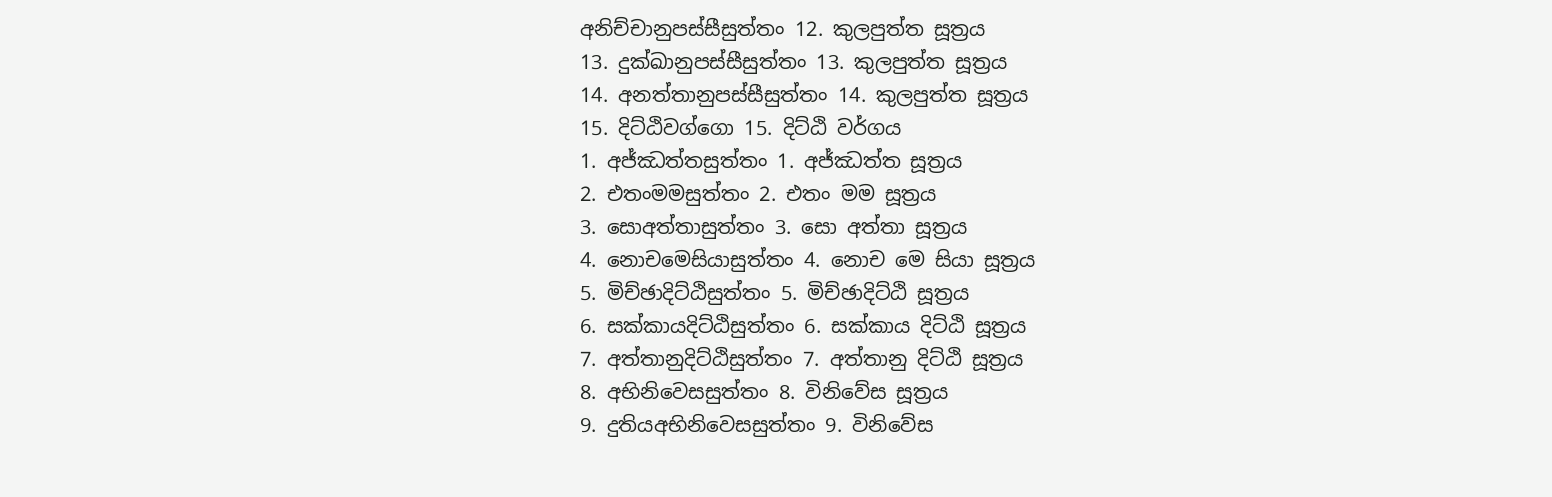අනිච්චානුපස්සීසුත්තං 12. කුලපුත්ත සූත්‍රය
13. දුක්ඛානුපස්සීසුත්තං 13. කුලපුත්ත සූත්‍රය
14. අනත්තානුපස්සීසුත්තං 14. කුලපුත්ත සූත්‍රය
15. දිට්ඨිවග්ගො 15. දිට්ඨි වර්ගය
1. අජ්ඣත්තසුත්තං 1. අජ්ඣත්ත සූත්‍රය
2. එතංමමසුත්තං 2. එතං මම සූත්‍රය
3. සොඅත්තාසුත්තං 3. සො අත්තා සූත්‍රය
4. නොචමෙසියාසුත්තං 4. නොච මෙ සියා සූත්‍රය
5. මිච්ඡාදිට්ඨිසුත්තං 5. මිච්ඡාදිට්ඨි සූත්‍රය
6. සක්කායදිට්ඨිසුත්තං 6. සක්කාය දිට්ඨි සූත්‍රය
7. අත්තානුදිට්ඨිසුත්තං 7. අත්තානු දිට්ඨි සූත්‍රය
8. අභිනිවෙසසුත්තං 8. විනිවේස සූත්‍රය
9. දුතියඅභිනිවෙසසුත්තං 9. විනිවේස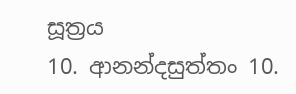සූත්‍රය
10. ආනන්දසුත්තං 10.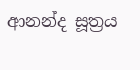ආනන්ද සූත්‍රය